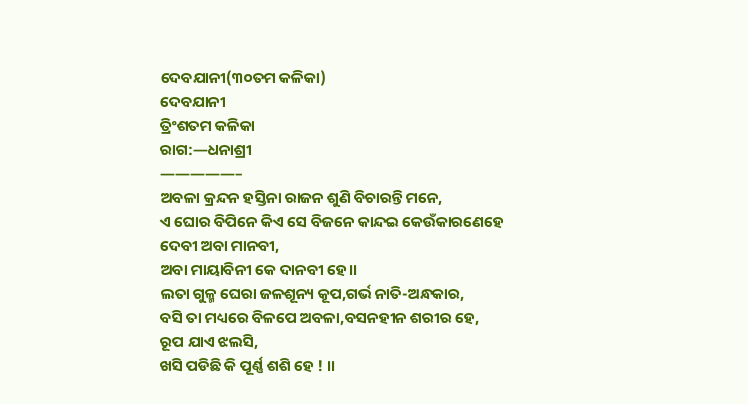ଦେବଯାନୀ(୩୦ତମ କଳିକା)
ଦେବଯାନୀ
ତ୍ରିଂଶତମ କଳିକା
ରାଗ:—ଧନାଶ୍ରୀ
—————–
ଅବଳା କ୍ରନ୍ଦନ ହସ୍ତିନା ରାଜନ ଶୁଣି ବିଚାରନ୍ତି ମନେ,
ଏ ଘୋର ବିପିନେ କିଏ ସେ ବିଜନେ କାନ୍ଦଇ କେଉଁକାରଣେହେ
ଦେବୀ ଅବା ମାନବୀ,
ଅବା ମାୟାବିନୀ କେ ଦାନବୀ ହେ।।
ଲତା ଗୁଳ୍ମ ଘେରା ଜଳଶୂନ୍ୟ କୂପ,ଗର୍ଭ ନାତି-ଅନ୍ଧକାର,
ବସି ତା ମଧ୍ୟରେ ବିଳପେ ଅବଳା,ବସନହୀନ ଶରୀର ହେ,
ରୂପ ଯାଏ ଝଲସି,
ଖସି ପଡିଛି କି ପୂର୍ଣ୍ଣ ଶଶି ହେ ! ।।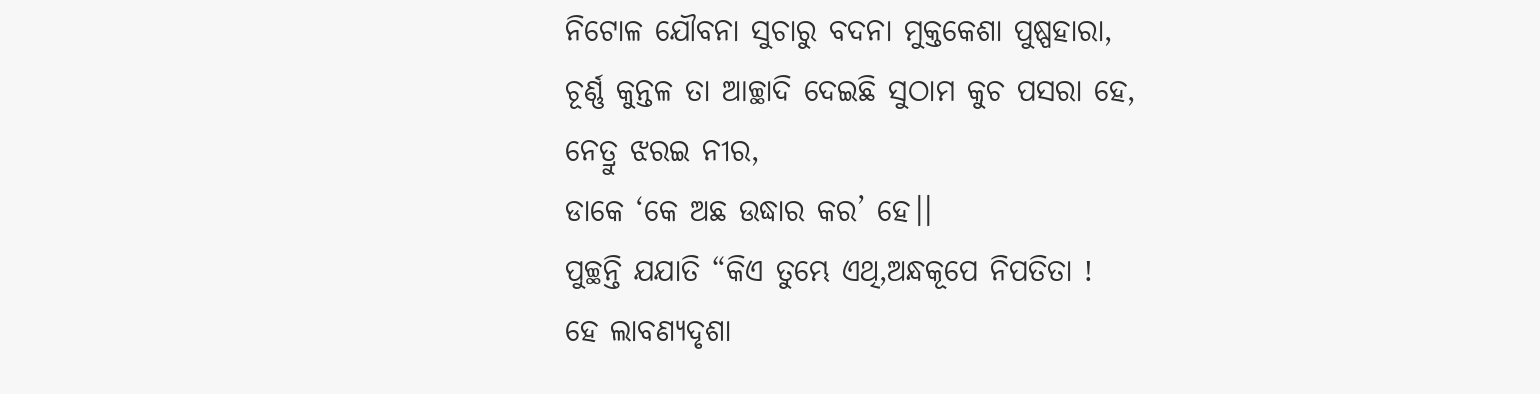ନିଟୋଳ ଯୌବନା ସୁଚାରୁ ବଦନା ମୁକ୍ତକେଶା ପୁଷ୍ପହାରା,
ଚୂର୍ଣ୍ଣ କୁନ୍ତଳ ତା ଆଚ୍ଛାଦି ଦେଇଛି ସୁଠାମ କୁଚ ପସରା ହେ,
ନେତ୍ରୁ ଝରଇ ନୀର,
ଡାକେ ‘କେ ଅଛ ଉଦ୍ଧାର କର’ ହେ।।
ପୁଚ୍ଛନ୍ତି ଯଯାତି “କିଏ ତୁମ୍ଭେ ଏଥି,ଅନ୍ଧକୂପେ ନିପତିତା !
ହେ ଲାବଣ୍ୟଦୃଶା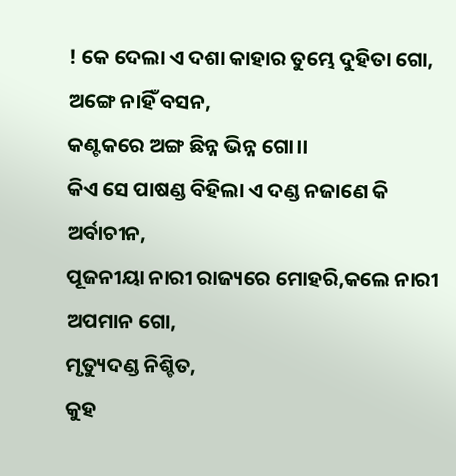! କେ ଦେଲା ଏ ଦଶା କାହାର ତୁମ୍ଭେ ଦୁହିତା ଗୋ,
ଅଙ୍ଗେ ନାହିଁ ବସନ,
କଣ୍ଟକରେ ଅଙ୍ଗ ଛିନ୍ନ ଭିନ୍ନ ଗୋ।।
କିଏ ସେ ପାଷଣ୍ଡ ବିହିଲା ଏ ଦଣ୍ଡ ନଜାଣେ କି ଅର୍ବାଚୀନ,
ପୂଜନୀୟା ନାରୀ ରାଜ୍ୟରେ ମୋହରି,କଲେ ନାରୀ ଅପମାନ ଗୋ,
ମୃତ୍ୟୁଦଣ୍ଡ ନିଶ୍ଚିତ,
କୁହ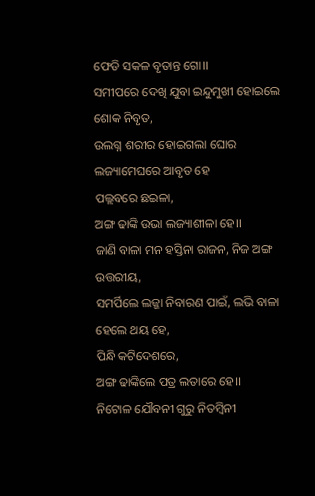ଫେଡି ସକଳ ବୃତାନ୍ତ ଗୋ।।
ସମୀପରେ ଦେଖି ଯୁବା ଇନ୍ଦୁମୁଖୀ ହୋଇଲେ ଶୋକ ନିବୃତ,
ଉଲଗ୍ନ ଶରୀର ହୋଇଗଲା ଘୋର ଲଜ୍ୟାମେଘରେ ଆବୃତ ହେ
ପଲ୍ଲବରେ ଛଇଳା,
ଅଙ୍ଗ ଢାଙ୍କି ଉଭା ଲଜ୍ୟାଶୀଳା ହେ।।
ଜାଣି ବାଳା ମନ ହସ୍ତିନା ରାଜନ, ନିଜ ଅଙ୍ଗ ଉତ୍ତରୀୟ,
ସମର୍ପିଲେ ଲଜ୍ଜା ନିବାରଣ ପାଇଁ, ଲଭି ବାଳା ହେଲେ ଥୟ ହେ,
ପିନ୍ଧି କଟିଦେଶରେ,
ଅଙ୍ଗ ଢାଙ୍କିଲେ ପତ୍ର ଲତାରେ ହେ।।
ନିଟୋଳ ଯୌବନୀ ଗୁରୁ ନିତମ୍ବିନୀ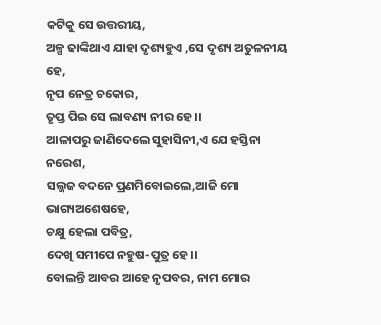କଟିକୁ ସେ ଉତ୍ତରୀୟ,
ଅଳ୍ପ ଢାଙ୍କିଥାଏ ଯାହା ଦୃଶ୍ୟହୁଏ ,ସେ ଦୃଶ୍ୟ ଅତୁଳନୀୟ ହେ,
ନୃପ ନେତ୍ର ଚକୋର,
ତୃପ୍ତ ପିଇ ସେ ଲାବଣ୍ୟ ନୀର ହେ।।
ଆଳାପରୁ ଜାଣିଦେଲେ ସୁହାସିନୀ,ଏ ଯେ ହସ୍ତିନା ନରେଶ,
ସଲ୍ଜଜ ବଦନେ ପ୍ରଣମିବୋଇଲେ,ଆଜି ମୋ ଭାଗ୍ୟଅଶେଷହେ,
ଚକ୍ଷୁ ହେଲା ପବିତ୍ର,
ଦେଖି ସମୀପେ ନହୁଷ-ପୁତ୍ର ହେ।।
ବୋଲନ୍ତି ଆବର ଆହେ ନୃପବର, ନାମ ମୋର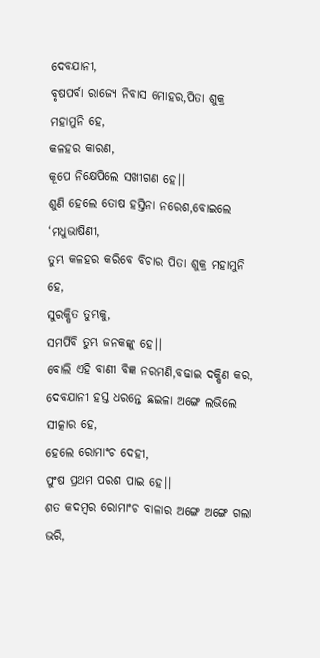ଦେବଯାନୀ,
ବୃଷପର୍ବା ରାଜ୍ୟେ ନିବାସ ମୋହର,ପିତା ଶୁକ୍ର ମହାମୁନି ହେ,
କଳହର କାରଣ,
କୂପେ ନିକ୍ଷେପିଲେ ସଖୀଗଣ ହେ।।
ଶୁଣି ହେଲେ ତୋଷ ହସ୍ତିନା ନରେଶ,ବୋଇଲେ ‘ମଧୁଭାଷିଣୀ,
ତୁମ୍ଭ କଳହର କରିବେ ବିଚାର ପିତା ଶୁକ୍ର ମହାମୁନି ହେ,
ସୁରକ୍ଷିତ ତୁମ୍ଭକୁ,
ସମର୍ପିବି ତୁମ୍ଭ ଜନକଙ୍କୁ ହେ।।
ବୋଲି ଏହି ବାଣୀ ବିଜ୍ଞ ନରମଣି,ବଢାଇ ଦକ୍ଷିଣ କର,
ଦେବଯାନୀ ହସ୍ତ ଧରନ୍ତେ ଛଇଳା ଅଙ୍ଗେ ଲଭିଲେ ସୀତ୍କାର ହେ,
ହେଲେ ରୋମାଂଚ ଦେହୀ,
ପୁଂଷ ପ୍ରଥମ ପରଶ ପାଇ ହେ।।
ଶତ କଦମ୍ବର ରୋମାଂଚ ବାଳାର ଅଙ୍ଗେ ଅଙ୍ଗେ ଗଲା ଭରି,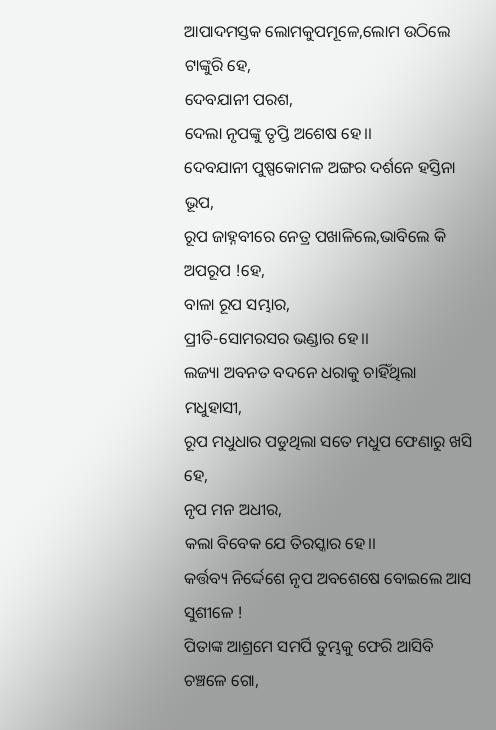ଆପାଦମସ୍ତକ ଲୋମକୁପମୂଳେ,ଲୋମ ଉଠିଲେ ଟାଙ୍କୁରି ହେ,
ଦେବଯାନୀ ପରଶ,
ଦେଲା ନୃପଙ୍କୁ ତୃପ୍ତି ଅଶେଷ ହେ।।
ଦେବଯାନୀ ପୁଷ୍ପକୋମଳ ଅଙ୍ଗର ଦର୍ଶନେ ହସ୍ତିନା ଭୂପ,
ରୂପ ଜାହ୍ନବୀରେ ନେତ୍ର ପଖାଳିଲେ,ଭାବିଲେ କି ଅପରୂପ !ହେ,
ବାଳା ରୂପ ସମ୍ଭାର,
ପ୍ରୀତି-ସୋମରସର ଭଣ୍ଡାର ହେ।।
ଲଜ୍ୟା ଅବନତ ବଦନେ ଧରାକୁ ଚାହିଁଥିଲା ମଧୁହାସୀ,
ରୂପ ମଧୁଧାର ପଡୁଥିଲା ସତେ ମଧୁପ ଫେଣାରୁ ଖସି ହେ,
ନୃପ ମନ ଅଧୀର,
କଲା ବିବେକ ଯେ ତିରସ୍କାର ହେ।।
କର୍ତ୍ତବ୍ୟ ନିର୍ଦ୍ଦେଶେ ନୃପ ଅବଶେଷେ ବୋଇଲେ ଆସ ସୁଶୀଳେ !
ପିତାଙ୍କ ଆଶ୍ରମେ ସମର୍ପି ତୁମ୍ଭକୁ ଫେରି ଆସିବି ଚଞ୍ଚଳେ ଗୋ,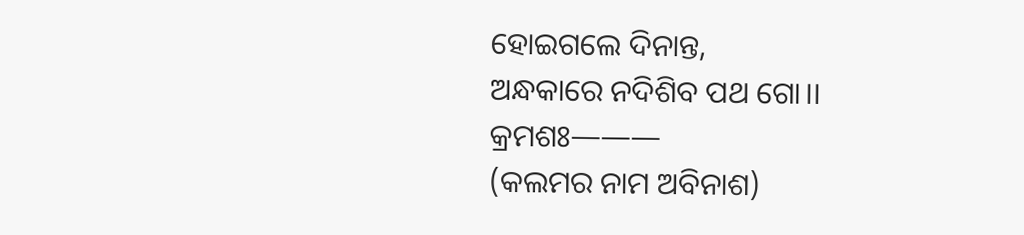ହୋଇଗଲେ ଦିନାନ୍ତ,
ଅନ୍ଧକାରେ ନଦିଶିବ ପଥ ଗୋ।।
କ୍ରମଶଃ———
(କଲମର ନାମ ଅବିନାଶ)